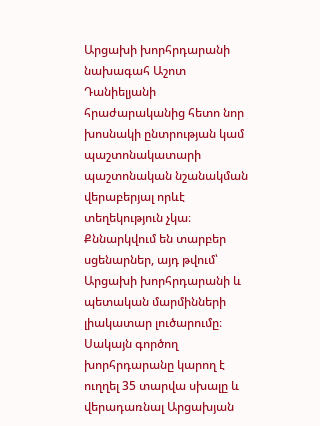Արցախի խորհրդարանի նախագահ Աշոտ Դանիելյանի հրաժարականից հետո նոր խոսնակի ընտրության կամ պաշտոնակատարի պաշտոնական նշանակման վերաբերյալ որևէ տեղեկություն չկա։ Քննարկվում են տարբեր սցենարներ, այդ թվում՝ Արցախի խորհրդարանի և պետական մարմինների լիակատար լուծարումը։ Սակայն գործող խորհրդարանը կարող է ուղղել 35 տարվա սխալը և վերադառնալ Արցախյան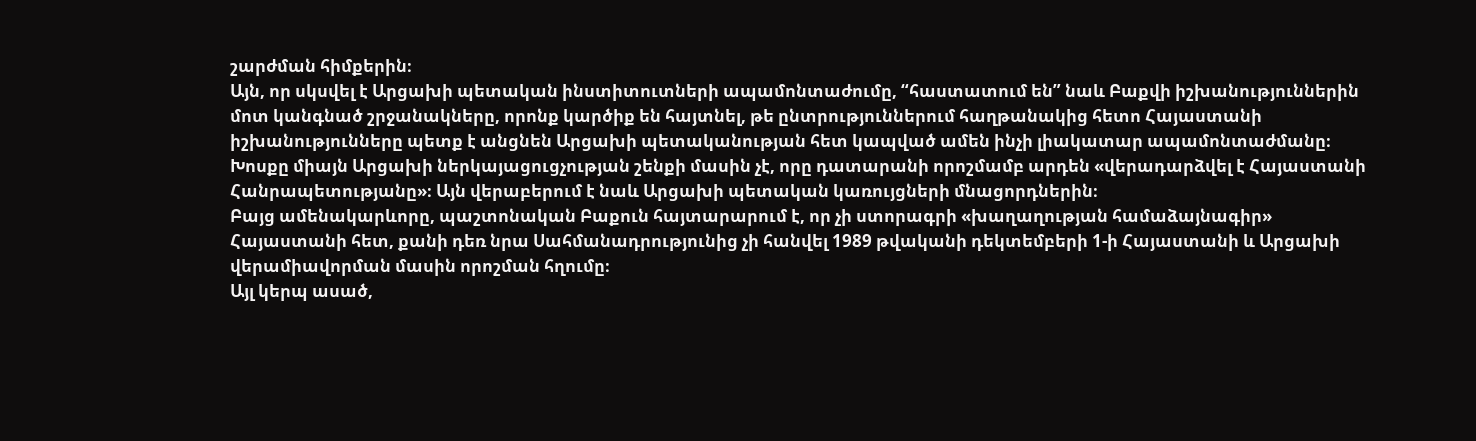շարժման հիմքերին։
Այն, որ սկսվել է Արցախի պետական ինստիտուտների ապամոնտաժումը, “հաստատում են” նաև Բաքվի իշխանություններին մոտ կանգնած շրջանակները, որոնք կարծիք են հայտնել, թե ընտրություններում հաղթանակից հետո Հայաստանի իշխանությունները պետք է անցնեն Արցախի պետականության հետ կապված ամեն ինչի լիակատար ապամոնտաժմանը։ Խոսքը միայն Արցախի ներկայացուցչության շենքի մասին չէ, որը դատարանի որոշմամբ արդեն «վերադարձվել է Հայաստանի Հանրապետությանը»։ Այն վերաբերում է նաև Արցախի պետական կառույցների մնացորդներին։
Բայց ամենակարևորը, պաշտոնական Բաքուն հայտարարում է, որ չի ստորագրի «խաղաղության համաձայնագիր» Հայաստանի հետ, քանի դեռ նրա Սահմանադրությունից չի հանվել 1989 թվականի դեկտեմբերի 1-ի Հայաստանի և Արցախի վերամիավորման մասին որոշման հղումը։
Այլ կերպ ասած,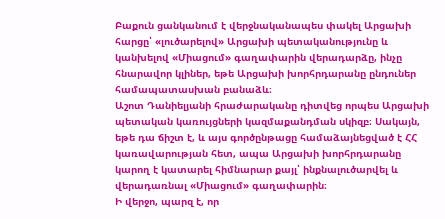Բաքուն ցանկանում է վերջնականապես փակել Արցախի հարցը՝ «լուծարելով» Արցախի պետականությունը և կանխելով «Միացում» գաղափարին վերադարձը, ինչը հնարավոր կլիներ, եթե Արցախի խորհրդարանը ընդուներ համապատասխան բանաձև։
Աշոտ Դանիելյանի հրաժարականը դիտվեց որպես Արցախի պետական կառույցների կազմաքանդման սկիզբ։ Սակայն, եթե դա ճիշտ է, և այս գործընթացը համաձայնեցված է ՀՀ կառավարության հետ, ապա Արցախի խորհրդարանը կարող է կատարել հիմնարար քայլ՝ ինքնալուծարվել և վերադառնալ «Միացում» գաղափարին։
Ի վերջո, պարզ է, որ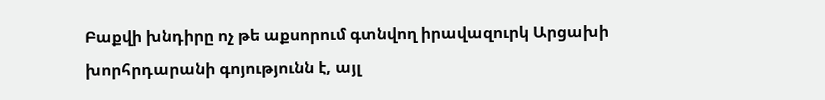Բաքվի խնդիրը ոչ թե աքսորում գտնվող իրավազուրկ Արցախի խորհրդարանի գոյությունն է, այլ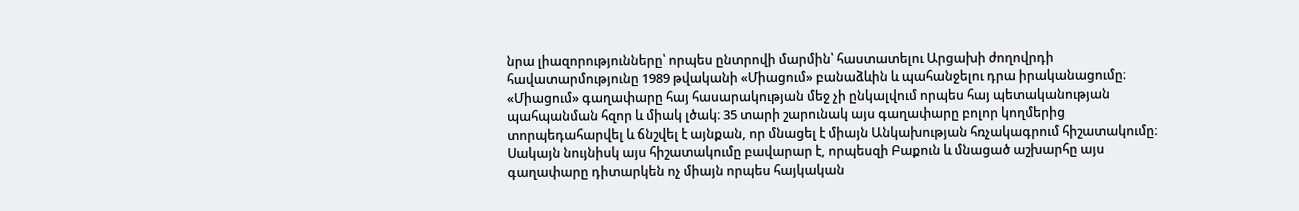նրա լիազորությունները՝ որպես ընտրովի մարմին՝ հաստատելու Արցախի ժողովրդի հավատարմությունը 1989 թվականի «Միացում» բանաձևին և պահանջելու դրա իրականացումը։
«Միացում» գաղափարը հայ հասարակության մեջ չի ընկալվում որպես հայ պետականության պահպանման հզոր և միակ լծակ։ 35 տարի շարունակ այս գաղափարը բոլոր կողմերից տորպեդահարվել և ճնշվել է այնքան, որ մնացել է միայն Անկախության հռչակագրում հիշատակումը։ Սակայն նույնիսկ այս հիշատակումը բավարար է, որպեսզի Բաքուն և մնացած աշխարհը այս գաղափարը դիտարկեն ոչ միայն որպես հայկական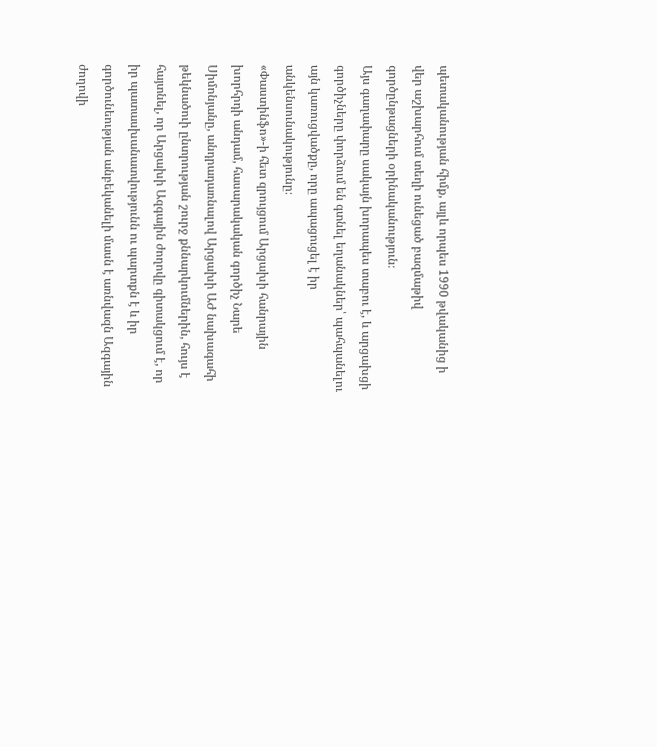պետականության հիմք, այլև որպես 1990 թվականից ի վեր աշխարհում տեղի ունեցած բազմաթիվ գործընթացների օրինականություն։
Այս գաղափարը սակայն խորապես տաբու է, և արցախցի գործիչները փորձում են գտնել եղանակներ՝ պահպանելու այն կառուցվածքը, որը ապացուցել է իր անկենսունակությունը։
«Փաստինֆո»-ի հետ զրույցում Արցախի հանրային խորհրդի անդամ, հասարակական գործիչ Նարե Սիմոնյանը, անդրադառնալով Արցախի ԱԺ նախագահի թեկնածուի ընտրության շուրջ քննարկումներին, հույս է հայտնել, որ Արցախի Ազգային ժողովը գիտակցում է, որ իր պատասխանատվությունն ու պարտքն է և իր գործունեության անբեկանելի մասն է առնվազն Ազգային ժողովի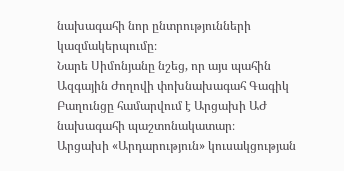նախագահի նոր ընտրությունների կազմակերպումը։
Նարե Սիմոնյանը նշեց, որ այս պահին Ազգային Ժողովի փոխնախագահ Գագիկ Բաղունցը համարվում է Արցախի ԱԺ նախագահի պաշտոնակատար։
Արցախի «Արդարություն» կուսակցության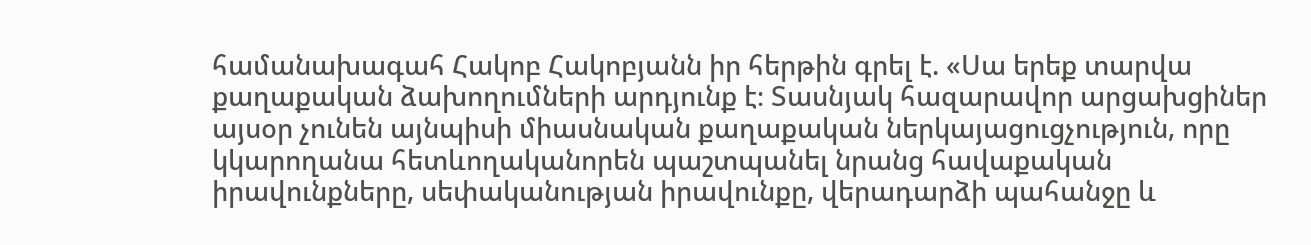համանախագահ Հակոբ Հակոբյանն իր հերթին գրել է. «Սա երեք տարվա քաղաքական ձախողումների արդյունք է։ Տասնյակ հազարավոր արցախցիներ այսօր չունեն այնպիսի միասնական քաղաքական ներկայացուցչություն, որը կկարողանա հետևողականորեն պաշտպանել նրանց հավաքական իրավունքները, սեփականության իրավունքը, վերադարձի պահանջը և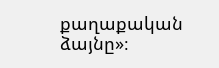քաղաքական ձայնը»։